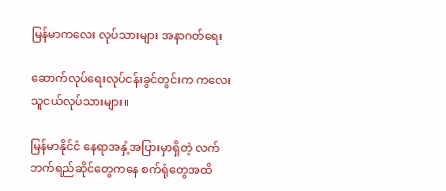မြန်မာကလေး လုပ်သားများ အနာဂတ်ရေး

ဆောက်လုပ်ရေးလုပ်ငန်းခွင်တွင်းက ကလေးသူငယ်လုပ်သားများ။

မြန်မာနိုင်ငံ နေရာအနှံ့အပြားမှာရှိတဲ့ လက်ဘက်ရည်ဆိုင်တွေကနေ စက်ရုံတွေအထိ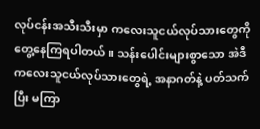လုပ်ငန်းအသီးသီးမှာ ကလေးသူငယ်လုပ်သားတွေကို တွေ့နေကြရပါတယ်။ သန်းပေါင်းများစွာသော အဲဒီ ကလေးသူငယ်လုပ်သားတွေရဲ့ အနာဂတ်နဲ့ ပတ်သက်ပြီး မကြာ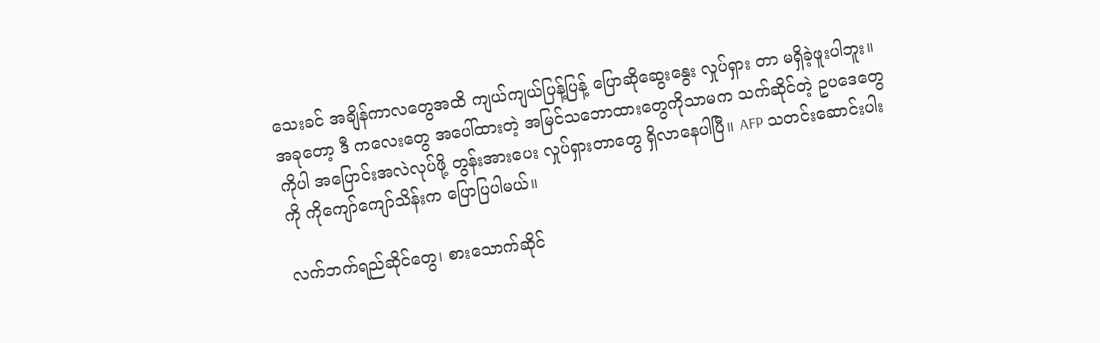သေးခင် အချိန်ကာလတွေအထိ ကျယ်ကျယ်ပြန့်ပြန့် ပြောဆိုဆွေးနွေး လှုပ်ရှား တာ မရှိခဲ့ဖူးပါဘူး။ အခုတော့ ဒီ ကလေးတွေ အပေါ်ထားတဲ့ အမြင်သဘောထားတွေကိုသာမက သက်ဆိုင်တဲ့ ဥပဒေတွေကိုပါ အပြောင်းအလဲလုပ်ဖို့ တွန်းအားပေး လှုပ်ရှားတာတွေ ရှိလာနေပါပြီ။ AFP သတင်းဆောင်းပါးကို ကိုကျော်ကျော်သိန်းက ပြောပြပါမယ်။

လက်ဘက်ရည်ဆိုင်တွေ၊ စားသောက်ဆိုင်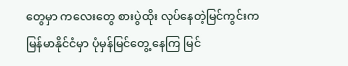တွေမှာ ကလေးတွေ စားပွဲထိုး လုပ်နေတဲ့မြင်ကွင်းက မြန်မာနိုင်ငံမှာ ပုံမှန်မြင်တွေ့ နေကြ မြင်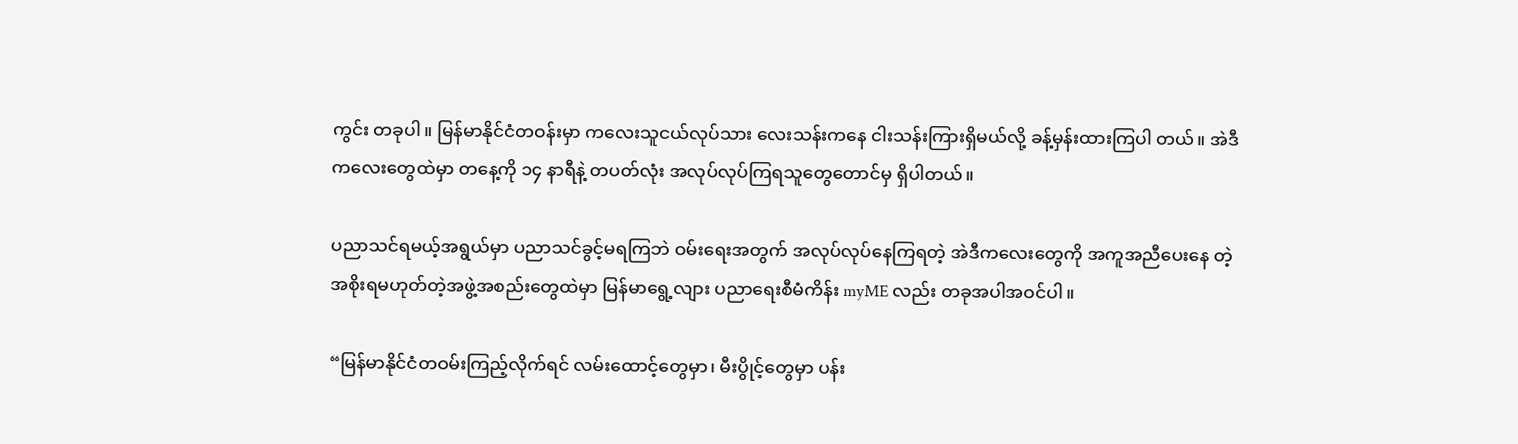ကွင်း တခုပါ။ မြန်မာနိုင်ငံတဝန်းမှာ ကလေးသူငယ်လုပ်သား လေးသန်းကနေ ငါးသန်းကြားရှိမယ်လို့ ခန့်မှန်းထားကြပါ တယ်။ အဲဒီကလေးတွေထဲမှာ တနေ့ကို ၁၄ နာရီနဲ့ တပတ်လုံး အလုပ်လုပ်ကြရသူတွေတောင်မှ ရှိပါတယ်။

ပညာသင်ရမယ့်အရွယ်မှာ ပညာသင်ခွင့်မရကြဘဲ ဝမ်းရေးအတွက် အလုပ်လုပ်နေကြရတဲ့ အဲဒီကလေးတွေကို အကူအညီပေးနေ တဲ့ အစိုးရမဟုတ်တဲ့အဖွဲ့အစည်းတွေထဲမှာ မြန်မာရွေ့လျား ပညာရေးစီမံကိန်း myME လည်း တခုအပါအဝင်ပါ။

“မြန်မာနိုင်ငံတဝမ်းကြည့်လိုက်ရင် လမ်းထောင့်တွေမှာ၊ မီးပွိုင့်တွေမှာ ပန်း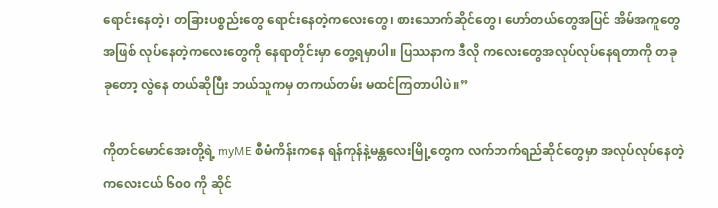ရောင်းနေတဲ့၊ တခြားပစ္စည်းတွေ ရောင်းနေတဲ့ကလေးတွေ၊ စားသောက်ဆိုင်တွေ၊ ဟော်တယ်တွေအပြင် အိမ်အကူတွေအဖြစ် လုပ်နေတဲ့ကလေးတွေကို နေရာတိုင်းမှာ တွေ့ရမှာပါ။ ပြဿနာက ဒီလို ကလေးတွေအလုပ်လုပ်နေရတာကို တခုခုတော့ လွဲနေ တယ်ဆိုပြီး ဘယ်သူကမှ တကယ်တမ်း မထင်ကြတာပါပဲ။”

ကိုတင်မောင်အေးတို့ရဲ့ myME စီမံကိန်းကနေ ရန်ကုန်နဲ့မန္တလေးမြို့တွေက လက်ဘက်ရည်ဆိုင်တွေမှာ အလုပ်လုပ်နေတဲ့ ကလေးငယ် ၆၀၀ ကို ဆိုင်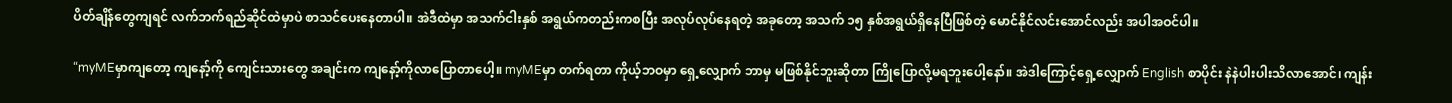ပိတ်ချိန်တွေကျရင် လက်ဘက်ရည်ဆိုင်ထဲမှာပဲ စာသင်ပေးနေတာပါ။ အဲဒီထဲမှာ အသက်ငါးနှစ် အရွယ်ကတည်းကစပြီး အလုပ်လုပ်နေရတဲ့ အခုတော့ အသက် ၁၅ နှစ်အရွယ်ရှိနေပြီဖြစ်တဲ့ မောင်နိုင်လင်းအောင်လည်း အပါအဝင်ပါ။

“myMEမှာကျတော့ ကျနော့်ကို ကျေင်းသားတွေ အချင်းက ကျနော့်ကိုလာပြောတာပေါ့။ myMEမှာ တက်ရတာ ကိုယ့်ဘဝမှာ ရှေ့လျှောက် ဘာမှ မဖြစ်နိုင်ဘူးဆိုတာ ကြိုပြောလို့မရဘူးပေါ့နော်။ အဲဒါကြောင့်ရှေ့လျှောက် English စာပိုင်း နဲနဲပါးပါးသိလာအောင်၊ ကျန်း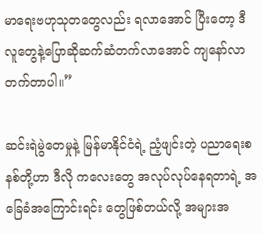မာရေးဗဟုသုတတွေလည်း ရလာအောင် ပြီးတော့ ဒီ လူတွေနဲ့ပြောဆိုဆက်ဆံတက်လာအောင် ကျနော်လာတက်တာပါ။”

ဆင်းရဲမွဲတေမှုနဲ့ မြန်မာနိုင်ငံရဲ့ ညံ့ဖျင်းတဲ့ ပညာရေးစနစ်တို့ဟာ ဒီလို ကလေးတွေ အလုပ်လုပ်နေရတာရဲ့ အခြေခံအကြောင်းရင်း တွေဖြစ်တယ်လို့ အများအ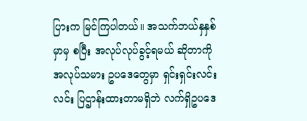ပြားက မြင်ကြပါတယ်။ အသက်ဘယ်နှနှစ်မှာမှ စပြီး အလုပ်လုပ်ခွင့်ရမယ် ဆိုတာကိုအလုပ်သမား ဥပဒေတွေမှာ ရှင်းရှင်းလင်းလင်း ပြဌာန်းထားတာမရှိဘဲ လက်ရှိဥပဒေ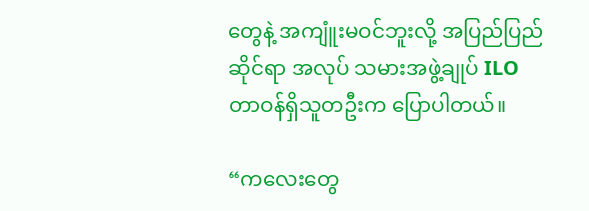တွေနဲ့ အကျူံးမဝင်ဘူးလို့ အပြည်ပြည်ဆိုင်ရာ အလုပ် သမားအဖွဲ့ချုပ် ILO တာဝန်ရှိသူတဦးက ပြောပါတယ်။

“ကလေးတွေ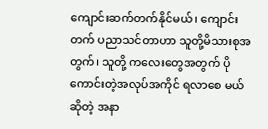ကျောင်းဆက်တက်နိုင်မယ်၊ ကျောင်းတက် ပညာသင်တာဟာ သူတို့မိသားစုအတွက်၊ သူတို့ ကလေးတွေအတွက် ပိုကောင်းတဲ့အလုပ်အကိုင် ရလာစေ မယ်ဆိုတဲ့ အနာ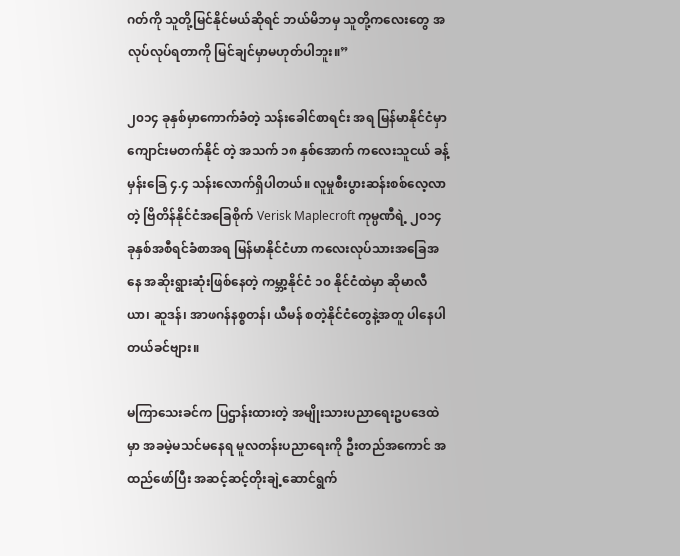ဂတ်ကို သူတို့မြင်နိုင်မယ်ဆိုရင် ဘယ်မိဘမှ သူတို့ကလေးတွေ အလုပ်လုပ်ရတာကို မြင်ချင်မှာမဟုတ်ပါဘူး။”

၂၀၁၄ ခုနှစ်မှာကောက်ခံတဲ့ သန်းခေါင်စာရင်း အရ မြန်မာနိုင်ငံမှာ ကျောင်းမတက်နိုင် တဲ့ အသက် ၁၈ နှစ်အောက် ကလေးသူငယ် ခန့်မှန်းခြေ ၄.၄ သန်းလောက်ရှိပါတယ်။ လူမှုစီးပွားဆန်းစစ်လေ့လာတဲ့ ဗြိတိန်နိုင်ငံအခြေစိုက် Verisk Maplecroft ကုမ္ပဏီရဲ့ ၂၀၁၄ ခုနှစ်အစီရင်ခံစာအရ မြန်မာနိုင်ငံဟာ ကလေးလုပ်သားအခြေအနေ အဆိုးရွားဆုံးဖြစ်နေတဲ့ ကမ္ဘာ့နိုင်ငံ ၁၀ နိုင်ငံထဲမှာ ဆိုမာလီယာ၊ ဆူဒန်၊ အာဖဂန်နစ္စတန်၊ ယီမန် စတဲ့နိုင်ငံတွေနဲ့အတူ ပါနေပါတယ်ခင်ဗျား။

မကြာသေးခင်က ပြဌာန်းထားတဲ့ အမျိုးသားပညာရေးဥပဒေထဲမှာ အခမဲ့မသင်မနေရ မူလတန်းပညာရေးကို ဦးတည်အကောင် အထည်ဖော်ပြီး အဆင့်ဆင့်တိုးချဲ့ဆောင်ရွက်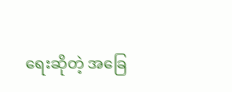ရေးဆိုတဲ့ အခြေ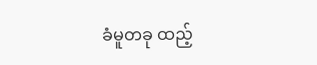ခံမူတခု ထည့်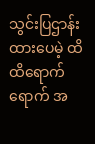သွင်းပြဌာန်းထားပေမဲ့ ထိထိရောက်ရောက် အ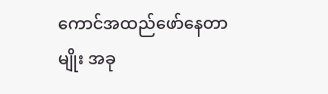ကောင်အထည်ဖော်နေတာမျိုး အခု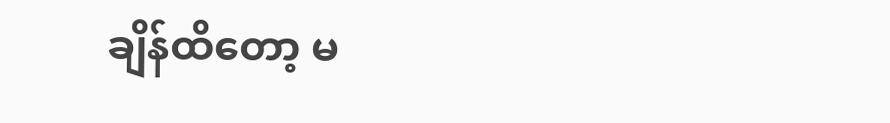ချိန်ထိတော့ မ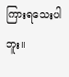ကြားရသေးပါဘူး။